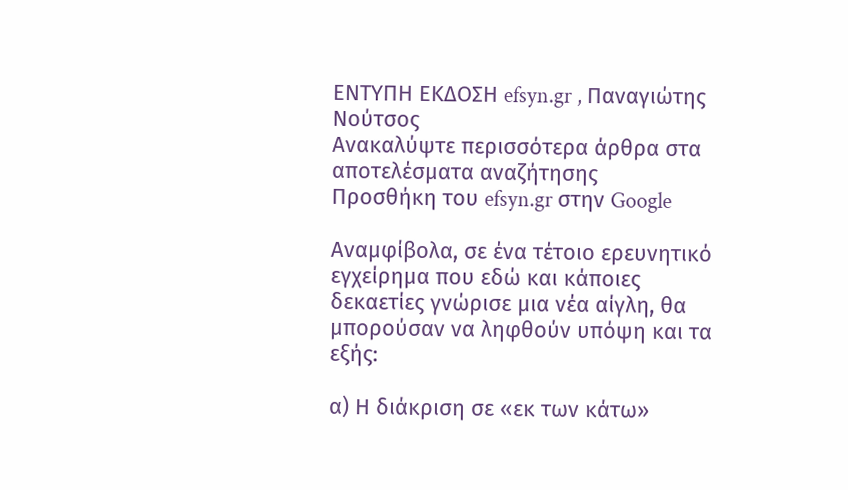ΕΝΤΥΠΗ ΕΚΔΟΣΗ efsyn.gr , Παναγιώτης Νούτσος
Ανακαλύψτε περισσότερα άρθρα στα αποτελέσματα αναζήτησης
Προσθήκη του efsyn.gr στην Google

Αναμφίβολα, σε ένα τέτοιο ερευνητικό εγχείρημα που εδώ και κάποιες δεκαετίες γνώρισε μια νέα αίγλη, θα μπορούσαν να ληφθούν υπόψη και τα εξής:

α) Η διάκριση σε «εκ των κάτω»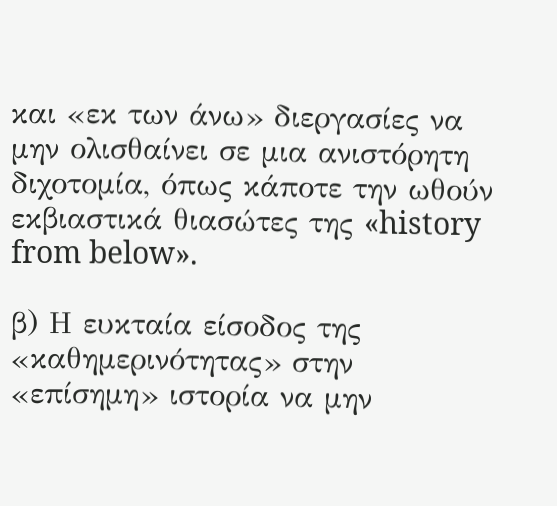και «εκ των άνω» διεργασίες να μην ολισθαίνει σε μια ανιστόρητη διχοτομία, όπως κάποτε την ωθούν εκβιαστικά θιασώτες της «history from below».

β) Η ευκταία είσοδος της «καθημερινότητας» στην «επίσημη» ιστορία να μην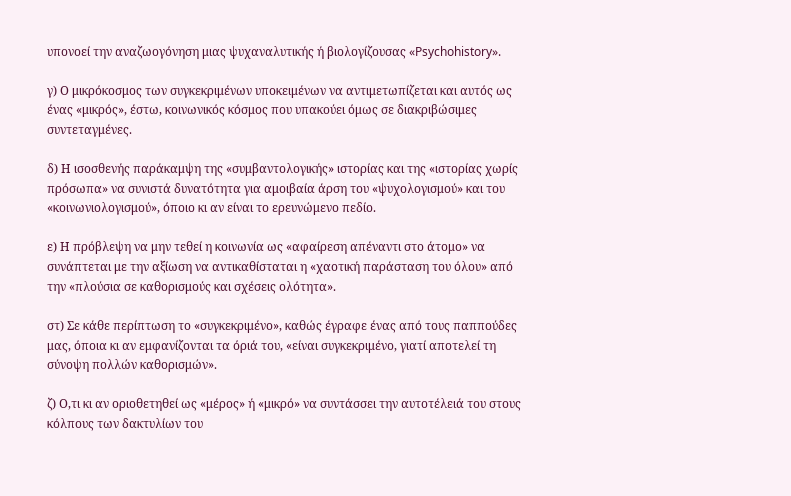υπονοεί την αναζωογόνηση μιας ψυχαναλυτικής ή βιολογίζουσας «Psychohistory».

γ) Ο μικρόκοσμος των συγκεκριμένων υποκειμένων να αντιμετωπίζεται και αυτός ως ένας «μικρός», έστω, κοινωνικός κόσμος που υπακούει όμως σε διακριβώσιμες συντεταγμένες.

δ) Η ισοσθενής παράκαμψη της «συμβαντολογικής» ιστορίας και της «ιστορίας χωρίς πρόσωπα» να συνιστά δυνατότητα για αμοιβαία άρση του «ψυχολογισμού» και του «κοινωνιολογισμού», όποιο κι αν είναι το ερευνώμενο πεδίο.

ε) Η πρόβλεψη να μην τεθεί η κοινωνία ως «αφαίρεση απέναντι στο άτομο» να συνάπτεται με την αξίωση να αντικαθίσταται η «χαοτική παράσταση του όλου» από την «πλούσια σε καθορισμούς και σχέσεις ολότητα».

στ) Σε κάθε περίπτωση το «συγκεκριμένο», καθώς έγραφε ένας από τους παππούδες μας, όποια κι αν εμφανίζονται τα όριά του, «είναι συγκεκριμένο, γιατί αποτελεί τη σύνοψη πολλών καθορισμών».

ζ) Ο,τι κι αν οριοθετηθεί ως «μέρος» ή «μικρό» να συντάσσει την αυτοτέλειά του στους κόλπους των δακτυλίων του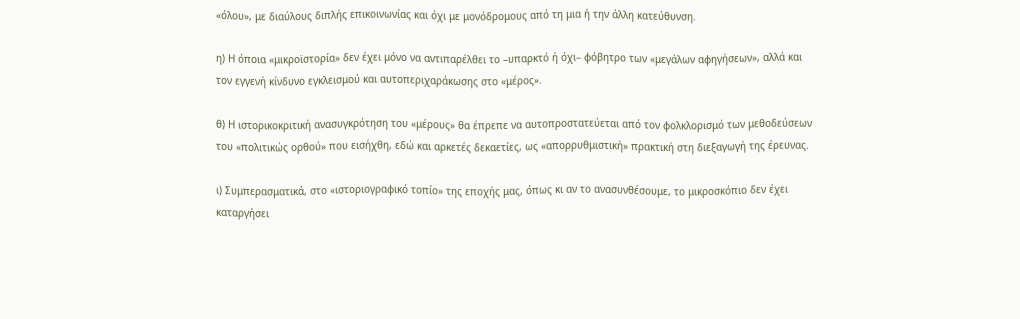«όλου», με διαύλους διπλής επικοινωνίας και όχι με μονόδρομους από τη μια ή την άλλη κατεύθυνση.

η) Η όποια «μικροϊστορία» δεν έχει μόνο να αντιπαρέλθει το –υπαρκτό ή όχι– φόβητρο των «μεγάλων αφηγήσεων», αλλά και τον εγγενή κίνδυνο εγκλεισμού και αυτοπεριχαράκωσης στο «μέρος».

θ) Η ιστορικοκριτική ανασυγκρότηση του «μέρους» θα έπρεπε να αυτοπροστατεύεται από τον φολκλορισμό των μεθοδεύσεων του «πολιτικώς ορθού» που εισήχθη, εδώ και αρκετές δεκαετίες, ως «απορρυθμιστική» πρακτική στη διεξαγωγή της έρευνας.

ι) Συμπερασματικά, στο «ιστοριογραφικό τοπίο» της εποχής μας, όπως κι αν το ανασυνθέσουμε, το μικροσκόπιο δεν έχει καταργήσει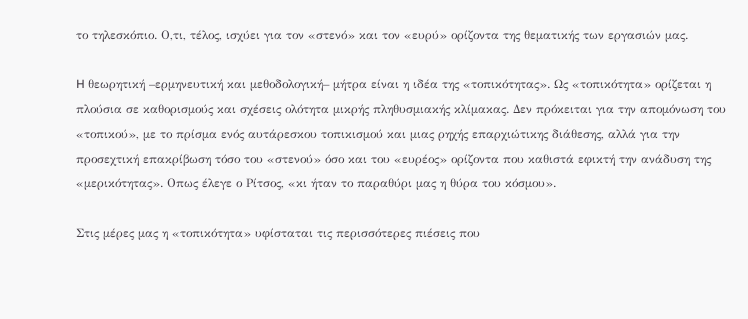το τηλεσκόπιο. Ο,τι, τέλος, ισχύει για τον «στενό» και τον «ευρύ» ορίζοντα της θεματικής των εργασιών μας.

H θεωρητική –ερμηνευτική και μεθοδολογική– μήτρα είναι η ιδέα της «τοπικότητας». Ως «τοπικότητα» ορίζεται η πλούσια σε καθορισμούς και σχέσεις ολότητα μικρής πληθυσμιακής κλίμακας. Δεν πρόκειται για την απομόνωση του «τοπικού», με το πρίσμα ενός αυτάρεσκου τοπικισμού και μιας ρηχής επαρχιώτικης διάθεσης, αλλά για την προσεχτική επακρίβωση τόσο του «στενού» όσο και του «ευρέος» ορίζοντα που καθιστά εφικτή την ανάδυση της «μερικότητας». Οπως έλεγε ο Ρίτσος, «κι ήταν το παραθύρι μας η θύρα του κόσμου».

Στις μέρες μας η «τοπικότητα» υφίσταται τις περισσότερες πιέσεις που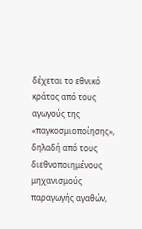δέχεται το εθνικό κράτος από τους αγωγούς της «παγκοσμιοποίησης», δηλαδή από τους διεθνοποιημένους μηχανισμούς παραγωγής αγαθών,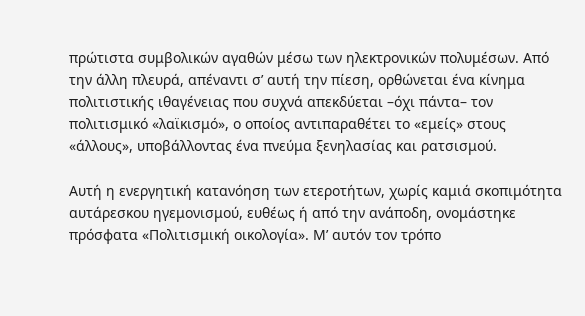πρώτιστα συμβολικών αγαθών μέσω των ηλεκτρονικών πολυμέσων. Από την άλλη πλευρά, απέναντι σ’ αυτή την πίεση, ορθώνεται ένα κίνημα πολιτιστικής ιθαγένειας που συχνά απεκδύεται –όχι πάντα– τον πολιτισμικό «λαϊκισμό», ο οποίος αντιπαραθέτει το «εμείς» στους «άλλους», υποβάλλοντας ένα πνεύμα ξενηλασίας και ρατσισμού.

Αυτή η ενεργητική κατανόηση των ετεροτήτων, χωρίς καμιά σκοπιμότητα αυτάρεσκου ηγεμονισμού, ευθέως ή από την ανάποδη, ονομάστηκε πρόσφατα «Πολιτισμική οικολογία». Μ’ αυτόν τον τρόπο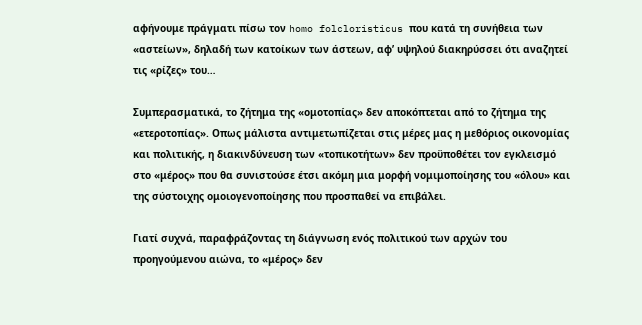αφήνουμε πράγματι πίσω τον homo folcloristicus που κατά τη συνήθεια των «αστείων», δηλαδή των κατοίκων των άστεων, αφ’ υψηλού διακηρύσσει ότι αναζητεί τις «ρίζες» του…

Συμπερασματικά, το ζήτημα της «ομοτοπίας» δεν αποκόπτεται από το ζήτημα της «ετεροτοπίας». Οπως μάλιστα αντιμετωπίζεται στις μέρες μας η μεθόριος οικονομίας και πολιτικής, η διακινδύνευση των «τοπικοτήτων» δεν προϋποθέτει τον εγκλεισμό στο «μέρος» που θα συνιστούσε έτσι ακόμη μια μορφή νομιμοποίησης του «όλου» και της σύστοιχης ομοιογενοποίησης που προσπαθεί να επιβάλει.

Γιατί συχνά, παραφράζοντας τη διάγνωση ενός πολιτικού των αρχών του προηγούμενου αιώνα, το «μέρος» δεν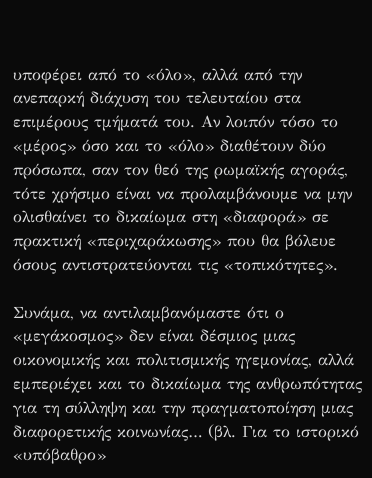υποφέρει από το «όλο», αλλά από την ανεπαρκή διάχυση του τελευταίου στα επιμέρους τμήματά του. Αν λοιπόν τόσο το «μέρος» όσο και το «όλο» διαθέτουν δύο πρόσωπα, σαν τον θεό της ρωμαϊκής αγοράς, τότε χρήσιμο είναι να προλαμβάνουμε να μην ολισθαίνει το δικαίωμα στη «διαφορά» σε πρακτική «περιχαράκωσης» που θα βόλευε όσους αντιστρατεύονται τις «τοπικότητες».

Συνάμα, να αντιλαμβανόμαστε ότι ο «μεγάκοσμος» δεν είναι δέσμιος μιας οικονομικής και πολιτισμικής ηγεμονίας, αλλά εμπεριέχει και το δικαίωμα της ανθρωπότητας για τη σύλληψη και την πραγματοποίηση μιας διαφορετικής κοινωνίας… (βλ. Για το ιστορικό «υπόβαθρο»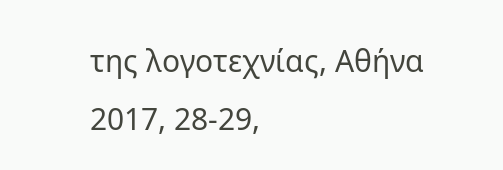της λογοτεχνίας, Αθήνα 2017, 28-29,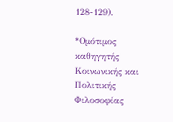128-129).

*Ομότιμος καθηγητής Κοινωνικής και Πολιτικής Φιλοσοφίας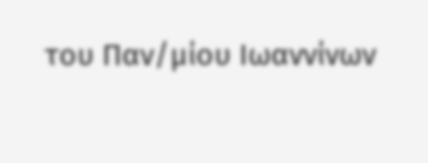του Παν/μίου Ιωαννίνων